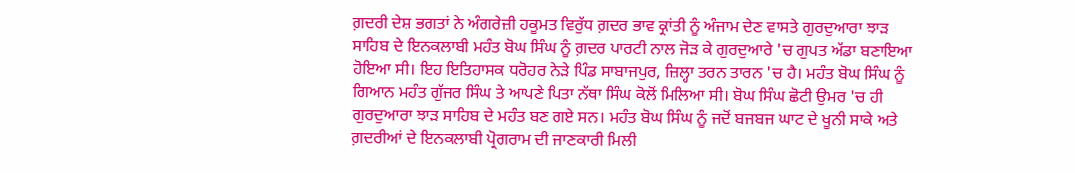ਗ਼ਦਰੀ ਦੇਸ਼ ਭਗਤਾਂ ਨੇ ਅੰਗਰੇਜ਼ੀ ਹਕੂਮਤ ਵਿਰੁੱਧ ਗ਼ਦਰ ਭਾਵ ਕ੍ਰਾਂਤੀ ਨੂੰ ਅੰਜਾਮ ਦੇਣ ਵਾਸਤੇ ਗੁਰਦੁਆਰਾ ਝਾੜ ਸਾਹਿਬ ਦੇ ਇਨਕਲਾਬੀ ਮਹੰਤ ਬੋਘ ਸਿੰਘ ਨੂੰ ਗ਼ਦਰ ਪਾਰਟੀ ਨਾਲ ਜੋੜ ਕੇ ਗੁਰਦੁਆਰੇ 'ਚ ਗੁਪਤ ਅੱਡਾ ਬਣਾਇਆ ਹੋਇਆ ਸੀ। ਇਹ ਇਤਿਹਾਸਕ ਧਰੋਹਰ ਨੇੜੇ ਪਿੰਡ ਸਾਬਾਜਪੁਰ, ਜ਼ਿਲ੍ਹਾ ਤਰਨ ਤਾਰਨ 'ਚ ਹੈ। ਮਹੰਤ ਬੋਘ ਸਿੰਘ ਨੂੰ ਗਿਆਨ ਮਹੰਤ ਗੁੱਜਰ ਸਿੰਘ ਤੇ ਆਪਣੇ ਪਿਤਾ ਨੱਥਾ ਸਿੰਘ ਕੋਲੋਂ ਮਿਲਿਆ ਸੀ। ਬੋਘ ਸਿੰਘ ਛੋਟੀ ਉਮਰ 'ਚ ਹੀ ਗੁਰਦੁਆਰਾ ਝਾੜ ਸਾਹਿਬ ਦੇ ਮਹੰਤ ਬਣ ਗਏ ਸਨ। ਮਹੰਤ ਬੋਘ ਸਿੰਘ ਨੂੰ ਜਦੋਂ ਬਜਬਜ ਘਾਟ ਦੇ ਖੂਨੀ ਸਾਕੇ ਅਤੇ ਗ਼ਦਰੀਆਂ ਦੇ ਇਨਕਲਾਬੀ ਪ੍ਰੋਗਰਾਮ ਦੀ ਜਾਣਕਾਰੀ ਮਿਲੀ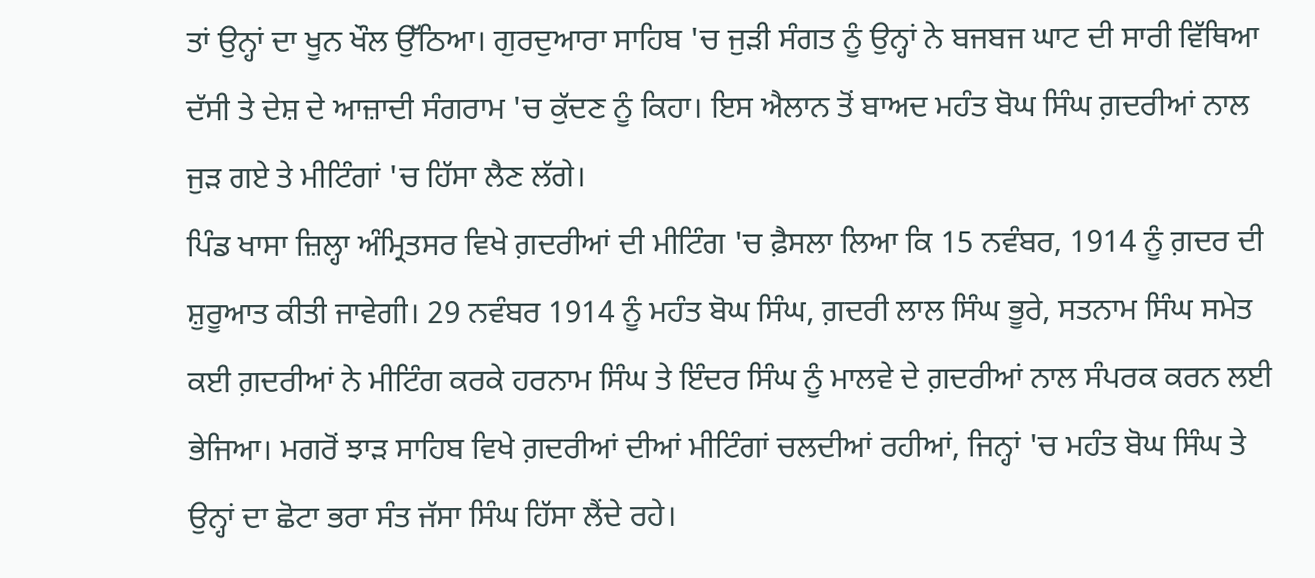ਤਾਂ ਉਨ੍ਹਾਂ ਦਾ ਖੂਨ ਖੌਲ ਉੱਠਿਆ। ਗੁਰਦੁਆਰਾ ਸਾਹਿਬ 'ਚ ਜੁੜੀ ਸੰਗਤ ਨੂੰ ਉਨ੍ਹਾਂ ਨੇ ਬਜਬਜ ਘਾਟ ਦੀ ਸਾਰੀ ਵਿੱਥਿਆ ਦੱਸੀ ਤੇ ਦੇਸ਼ ਦੇ ਆਜ਼ਾਦੀ ਸੰਗਰਾਮ 'ਚ ਕੁੱਦਣ ਨੂੰ ਕਿਹਾ। ਇਸ ਐਲਾਨ ਤੋਂ ਬਾਅਦ ਮਹੰਤ ਬੋਘ ਸਿੰਘ ਗ਼ਦਰੀਆਂ ਨਾਲ ਜੁੜ ਗਏ ਤੇ ਮੀਟਿੰਗਾਂ 'ਚ ਹਿੱਸਾ ਲੈਣ ਲੱਗੇ।
ਪਿੰਡ ਖਾਸਾ ਜ਼ਿਲ੍ਹਾ ਅੰਮ੍ਰਿਤਸਰ ਵਿਖੇ ਗ਼ਦਰੀਆਂ ਦੀ ਮੀਟਿੰਗ 'ਚ ਫ਼ੈਸਲਾ ਲਿਆ ਕਿ 15 ਨਵੰਬਰ, 1914 ਨੂੰ ਗ਼ਦਰ ਦੀ ਸ਼ੁਰੂਆਤ ਕੀਤੀ ਜਾਵੇਗੀ। 29 ਨਵੰਬਰ 1914 ਨੂੰ ਮਹੰਤ ਬੋਘ ਸਿੰਘ, ਗ਼ਦਰੀ ਲਾਲ ਸਿੰਘ ਭੂਰੇ, ਸਤਨਾਮ ਸਿੰਘ ਸਮੇਤ ਕਈ ਗ਼ਦਰੀਆਂ ਨੇ ਮੀਟਿੰਗ ਕਰਕੇ ਹਰਨਾਮ ਸਿੰਘ ਤੇ ਇੰਦਰ ਸਿੰਘ ਨੂੰ ਮਾਲਵੇ ਦੇ ਗ਼ਦਰੀਆਂ ਨਾਲ ਸੰਪਰਕ ਕਰਨ ਲਈ ਭੇਜਿਆ। ਮਗਰੋਂ ਝਾੜ ਸਾਹਿਬ ਵਿਖੇ ਗ਼ਦਰੀਆਂ ਦੀਆਂ ਮੀਟਿੰਗਾਂ ਚਲਦੀਆਂ ਰਹੀਆਂ, ਜਿਨ੍ਹਾਂ 'ਚ ਮਹੰਤ ਬੋਘ ਸਿੰਘ ਤੇ ਉਨ੍ਹਾਂ ਦਾ ਛੋਟਾ ਭਰਾ ਸੰਤ ਜੱਸਾ ਸਿੰਘ ਹਿੱਸਾ ਲੈਂਦੇ ਰਹੇ।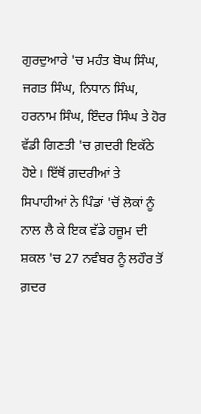ਗੁਰਦੁਆਰੇ 'ਚ ਮਹੰਤ ਬੋਘ ਸਿੰਘ, ਜਗਤ ਸਿੰਘ, ਨਿਧਾਨ ਸਿੰਘ, ਹਰਨਾਮ ਸਿੰਘ, ਇੰਦਰ ਸਿੰਘ ਤੇ ਹੋਰ ਵੱਡੀ ਗਿਣਤੀ 'ਚ ਗ਼ਦਰੀ ਇਕੱਠੇ ਹੋਏ। ਇੱਥੋਂ ਗ਼ਦਰੀਆਂ ਤੇ ਸਿਪਾਹੀਆਂ ਨੇ ਪਿੰਡਾਂ 'ਚੋਂ ਲੋਕਾਂ ਨੂੰ ਨਾਲ ਲੈ ਕੇ ਇਕ ਵੱਡੇ ਹਜ਼ੂਮ ਦੀ ਸ਼ਕਲ 'ਚ 27 ਨਵੰਬਰ ਨੂੰ ਲਹੌਰ ਤੋਂ ਗ਼ਦਰ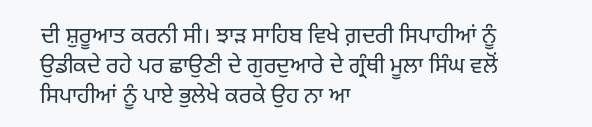ਦੀ ਸ਼ੁਰੂਆਤ ਕਰਨੀ ਸੀ। ਝਾੜ ਸਾਹਿਬ ਵਿਖੇ ਗ਼ਦਰੀ ਸਿਪਾਹੀਆਂ ਨੂੰ ਉਡੀਕਦੇ ਰਹੇ ਪਰ ਛਾਉਣੀ ਦੇ ਗੁਰਦੁਆਰੇ ਦੇ ਗ੍ਰੰਥੀ ਮੂਲਾ ਸਿੰਘ ਵਲੋਂ ਸਿਪਾਹੀਆਂ ਨੂੰ ਪਾਏ ਭੁਲੇਖੇ ਕਰਕੇ ਉਹ ਨਾ ਆ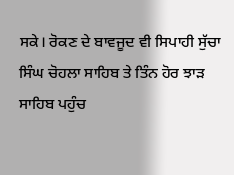ਸਕੇ। ਰੋਕਣ ਦੇ ਬਾਵਜੂਦ ਵੀ ਸਿਪਾਹੀ ਸੁੱਚਾ ਸਿੰਘ ਚੋਹਲਾ ਸਾਹਿਬ ਤੇ ਤਿੰਨ ਹੋਰ ਝਾੜ ਸਾਹਿਬ ਪਹੁੰਚ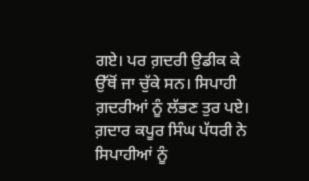ਗਏ। ਪਰ ਗ਼ਦਰੀ ਉਡੀਕ ਕੇ ਉੱਥੋਂ ਜਾ ਚੁੱਕੇ ਸਨ। ਸਿਪਾਹੀ ਗ਼ਦਰੀਆਂ ਨੂੰ ਲੱਭਣ ਤੁਰ ਪਏ। ਗ਼ਦਾਰ ਕਪੂਰ ਸਿੰਘ ਪੱਧਰੀ ਨੇ ਸਿਪਾਹੀਆਂ ਨੂੰ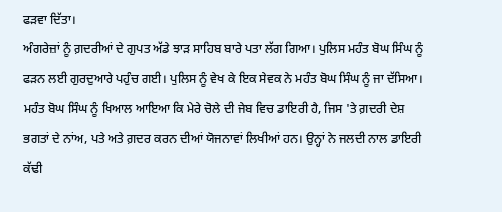ਫੜਵਾ ਦਿੱਤਾ।
ਅੰਗਰੇਜ਼ਾਂ ਨੂੰ ਗ਼ਦਰੀਆਂ ਦੇ ਗੁਪਤ ਅੱਡੇ ਝਾੜ ਸਾਹਿਬ ਬਾਰੇ ਪਤਾ ਲੱਗ ਗਿਆ। ਪੁਲਿਸ ਮਹੰਤ ਬੋਘ ਸਿੰਘ ਨੂੰ ਫੜਨ ਲਈ ਗੁਰਦੁਆਰੇ ਪਹੁੰਚ ਗਈ। ਪੁਲਿਸ ਨੂੰ ਵੇਖ ਕੇ ਇਕ ਸੇਵਕ ਨੇ ਮਹੰਤ ਬੋਘ ਸਿੰਘ ਨੂੰ ਜਾ ਦੱਸਿਆ। ਮਹੰਤ ਬੋਘ ਸਿੰਘ ਨੂੰ ਖਿਆਲ ਆਇਆ ਕਿ ਮੇਰੇ ਚੋਲੇ ਦੀ ਜੇਬ ਵਿਚ ਡਾਇਰੀ ਹੈ, ਜਿਸ 'ਤੇ ਗ਼ਦਰੀ ਦੇਸ਼ ਭਗਤਾਂ ਦੇ ਨਾਂਅ, ਪਤੇ ਅਤੇ ਗ਼ਦਰ ਕਰਨ ਦੀਆਂ ਯੋਜਨਾਵਾਂ ਲਿਖੀਆਂ ਹਨ। ਉਨ੍ਹਾਂ ਨੇ ਜਲਦੀ ਨਾਲ ਡਾਇਰੀ ਕੱਢੀ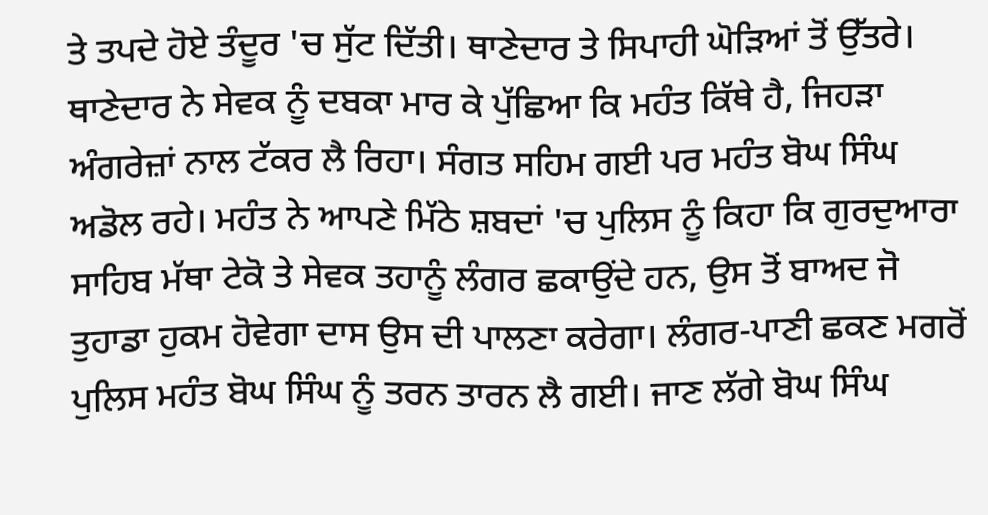ਤੇ ਤਪਦੇ ਹੋਏ ਤੰਦੂਰ 'ਚ ਸੁੱਟ ਦਿੱਤੀ। ਥਾਣੇਦਾਰ ਤੇ ਸਿਪਾਹੀ ਘੋੜਿਆਂ ਤੋਂ ਉੱਤਰੇ। ਥਾਣੇਦਾਰ ਨੇ ਸੇਵਕ ਨੂੰ ਦਬਕਾ ਮਾਰ ਕੇ ਪੁੱਛਿਆ ਕਿ ਮਹੰਤ ਕਿੱਥੇ ਹੈ, ਜਿਹੜਾ ਅੰਗਰੇਜ਼ਾਂ ਨਾਲ ਟੱਕਰ ਲੈ ਰਿਹਾ। ਸੰਗਤ ਸਹਿਮ ਗਈ ਪਰ ਮਹੰਤ ਬੋਘ ਸਿੰਘ ਅਡੋਲ ਰਹੇ। ਮਹੰਤ ਨੇ ਆਪਣੇ ਮਿੱਠੇ ਸ਼ਬਦਾਂ 'ਚ ਪੁਲਿਸ ਨੂੰ ਕਿਹਾ ਕਿ ਗੁਰਦੁਆਰਾ ਸਾਹਿਬ ਮੱਥਾ ਟੇਕੋ ਤੇ ਸੇਵਕ ਤਹਾਨੂੰ ਲੰਗਰ ਛਕਾਉਂਦੇ ਹਨ, ਉਸ ਤੋਂ ਬਾਅਦ ਜੋ ਤੁਹਾਡਾ ਹੁਕਮ ਹੋਵੇਗਾ ਦਾਸ ਉਸ ਦੀ ਪਾਲਣਾ ਕਰੇਗਾ। ਲੰਗਰ-ਪਾਣੀ ਛਕਣ ਮਗਰੋਂ ਪੁਲਿਸ ਮਹੰਤ ਬੋਘ ਸਿੰਘ ਨੂੰ ਤਰਨ ਤਾਰਨ ਲੈ ਗਈ। ਜਾਣ ਲੱਗੇ ਬੋਘ ਸਿੰਘ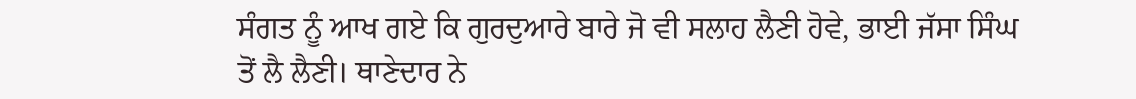ਸੰਗਤ ਨੂੰ ਆਖ ਗਏ ਕਿ ਗੁਰਦੁਆਰੇ ਬਾਰੇ ਜੋ ਵੀ ਸਲਾਹ ਲੈਣੀ ਹੋਵੇ, ਭਾਈ ਜੱਸਾ ਸਿੰਘ ਤੋਂ ਲੈ ਲੈਣੀ। ਥਾਣੇਦਾਰ ਨੇ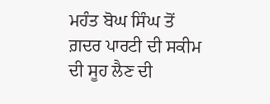ਮਹੰਤ ਬੋਘ ਸਿੰਘ ਤੋਂ ਗ਼ਦਰ ਪਾਰਟੀ ਦੀ ਸਕੀਮ ਦੀ ਸੂਹ ਲੈਣ ਦੀ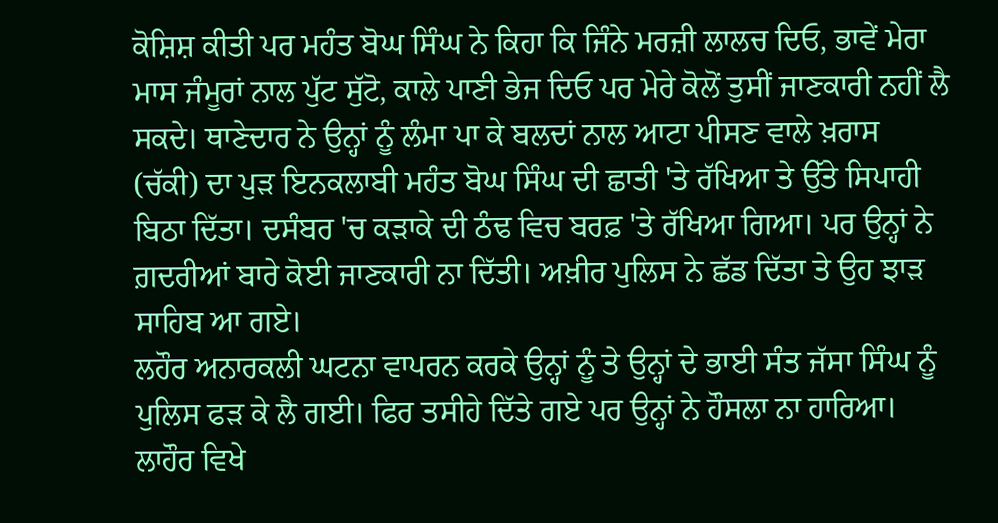ਕੋਸ਼ਿਸ਼ ਕੀਤੀ ਪਰ ਮਹੰਤ ਬੋਘ ਸਿੰਘ ਨੇ ਕਿਹਾ ਕਿ ਜਿੰਨੇ ਮਰਜ਼ੀ ਲਾਲਚ ਦਿਓ, ਭਾਵੇਂ ਮੇਰਾ ਮਾਸ ਜੰਮੂਰਾਂ ਨਾਲ ਪੁੱਟ ਸੁੱਟੋ, ਕਾਲੇ ਪਾਣੀ ਭੇਜ ਦਿਓ ਪਰ ਮੇਰੇ ਕੋਲੋਂ ਤੁਸੀਂ ਜਾਣਕਾਰੀ ਨਹੀਂ ਲੈ ਸਕਦੇ। ਥਾਣੇਦਾਰ ਨੇ ਉਨ੍ਹਾਂ ਨੂੰ ਲੰਮਾ ਪਾ ਕੇ ਬਲਦਾਂ ਨਾਲ ਆਟਾ ਪੀਸਣ ਵਾਲੇ ਖ਼ਰਾਸ (ਚੱਕੀ) ਦਾ ਪੁੜ ਇਨਕਲਾਬੀ ਮਹੰਤ ਬੋਘ ਸਿੰਘ ਦੀ ਛਾਤੀ 'ਤੇ ਰੱਖਿਆ ਤੇ ਉੱਤੇ ਸਿਪਾਹੀ ਬਿਠਾ ਦਿੱਤਾ। ਦਸੰਬਰ 'ਚ ਕੜਾਕੇ ਦੀ ਠੰਢ ਵਿਚ ਬਰਫ਼ 'ਤੇ ਰੱਖਿਆ ਗਿਆ। ਪਰ ਉਨ੍ਹਾਂ ਨੇ ਗ਼ਦਰੀਆਂ ਬਾਰੇ ਕੋਈ ਜਾਣਕਾਰੀ ਨਾ ਦਿੱਤੀ। ਅਖ਼ੀਰ ਪੁਲਿਸ ਨੇ ਛੱਡ ਦਿੱਤਾ ਤੇ ਉਹ ਝਾੜ ਸਾਹਿਬ ਆ ਗਏ।
ਲਹੌਰ ਅਨਾਰਕਲੀ ਘਟਨਾ ਵਾਪਰਨ ਕਰਕੇ ਉਨ੍ਹਾਂ ਨੂੰ ਤੇ ਉਨ੍ਹਾਂ ਦੇ ਭਾਈ ਸੰਤ ਜੱਸਾ ਸਿੰਘ ਨੂੰ ਪੁਲਿਸ ਫੜ ਕੇ ਲੈ ਗਈ। ਫਿਰ ਤਸੀਹੇ ਦਿੱਤੇ ਗਏ ਪਰ ਉਨ੍ਹਾਂ ਨੇ ਹੌਸਲਾ ਨਾ ਹਾਰਿਆ। ਲਾਹੌਰ ਵਿਖੇ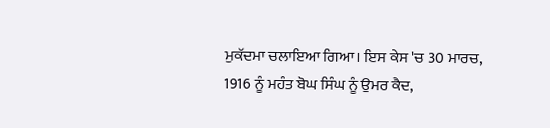ਮੁਕੱਦਮਾ ਚਲਾਇਆ ਗਿਆ। ਇਸ ਕੇਸ 'ਚ 30 ਮਾਰਚ, 1916 ਨੂੰ ਮਹੰਤ ਬੋਘ ਸਿੰਘ ਨੂੰ ਉਮਰ ਕੈਦ,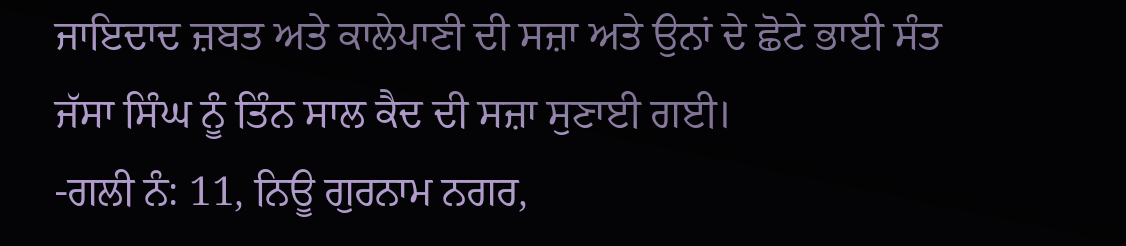ਜਾਇਦਾਦ ਜ਼ਬਤ ਅਤੇ ਕਾਲੇਪਾਣੀ ਦੀ ਸਜ਼ਾ ਅਤੇ ਉਨਾਂ ਦੇ ਛੋਟੇ ਭਾਈ ਸੰਤ ਜੱਸਾ ਸਿੰਘ ਨੂੰ ਤਿੰਨ ਸਾਲ ਕੈਦ ਦੀ ਸਜ਼ਾ ਸੁਣਾਈ ਗਈ।
-ਗਲੀ ਨੰ: 11, ਨਿਊ ਗੁਰਨਾਮ ਨਗਰ,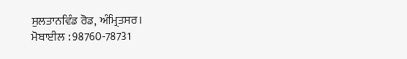ਸੁਲਤਾਨਵਿੰਡ ਰੋਡ, ਅੰਮ੍ਰਿਤਸਰ।
ਮੋਬਾਈਲ : 98760-78731